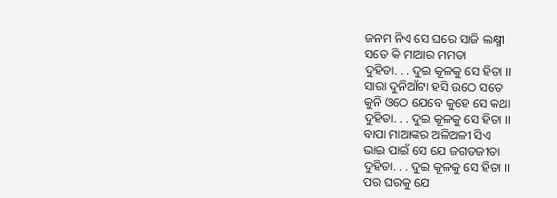ଜନମ ନିଏ ସେ ଘରେ ସାଜି ଲକ୍ଷ୍ମୀ
ସତେ କି ମାଆର ମମତା
ଦୁହିତା. . . ଦୁଇ କୂଳକୁ ସେ ହିତା ।।
ସାରା ଦୁନିଆଁଟା ହସି ଉଠେ ସତେ
କୁନି ଓଠେ ଯେବେ କୁହେ ସେ କଥା
ଦୁହିତା. . . ଦୁଇ କୂଳକୁ ସେ ହିତା ।।
ବାପା ମାଆଙ୍କର ଅଳିଅଳୀ ସିଏ
ଭାଇ ପାଇଁ ସେ ଯେ ଜଗତଜୀତା
ଦୁହିତା. . . ଦୁଇ କୂଳକୁ ସେ ହିତା ।।
ପର ଘରକୁ ଯେ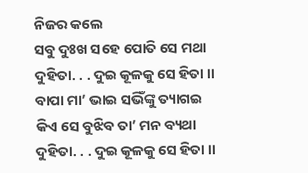ନିଜର କଲେ
ସବୁ ଦୁଃଖ ସହେ ପୋତି ସେ ମଥା
ଦୁହିତା. . . ଦୁଇ କୂଳକୁ ସେ ହିତା ।।
ବାପା ମା’ ଭାଇ ସଭିଁଙ୍କୁ ତ୍ୟାଗଇ
କିଏ ସେ ବୁଝିବ ତା’ ମନ ବ୍ୟଥା
ଦୁହିତା. . . ଦୁଇ କୂଳକୁ ସେ ହିତା ।।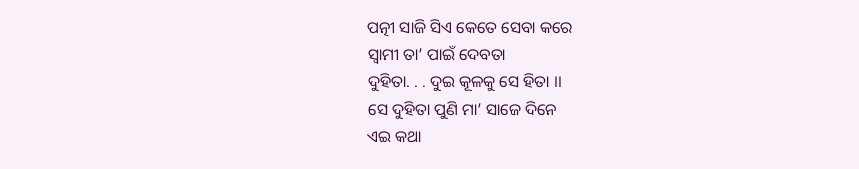ପତ୍ନୀ ସାଜି ସିଏ କେତେ ସେବା କରେ
ସ୍ୱାମୀ ତା’ ପାଇଁ ଦେବତା
ଦୁହିତା. . . ଦୁଇ କୂଳକୁ ସେ ହିତା ।।
ସେ ଦୁହିତା ପୁଣି ମା’ ସାଜେ ଦିନେ
ଏଇ କଥା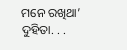ମନେ ରଖିଥା’
ଦୁହିତା. . .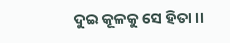ଦୁଇ କୂଳକୁ ସେ ହିତା ।।